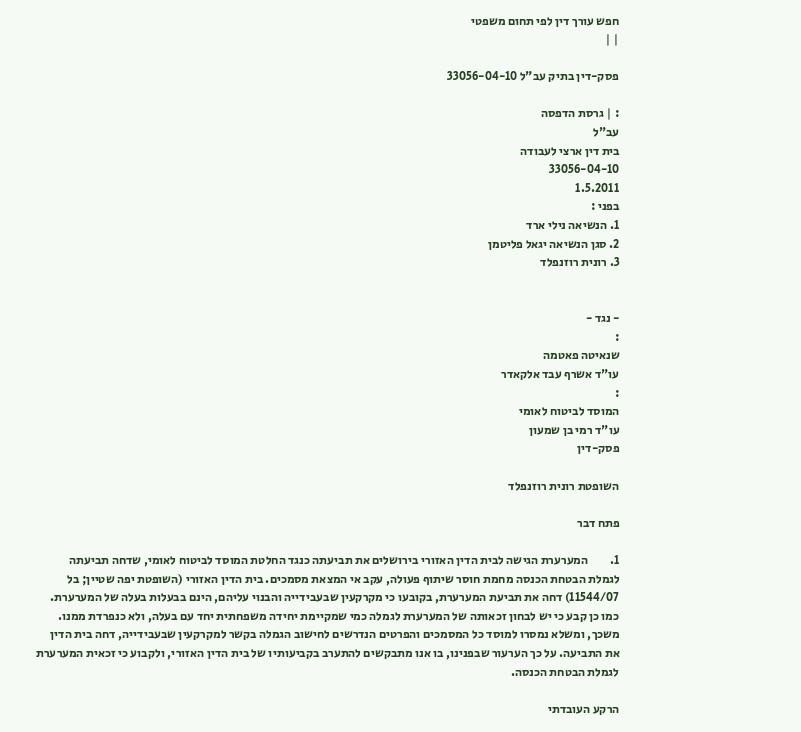חפש עורך דין לפי תחום משפטי
| |

פסק-דין בתיק עב"ל 33056-04-10

: | גרסת הדפסה
עב"ל
בית דין ארצי לעבודה
33056-04-10
1.5.2011
בפני :
1. הנשיאה נילי ארד
2. סגן הנשיאה יגאל פליטמן
3. רונית רוזנפלד


- נגד -
:
שנאיטה פאטמה
עו"ד אשרף עבד אלקאדר
:
המוסד לביטוח לאומי
עו"ד רמי בן שמעון
פסק-דין

השופטת רונית רוזנפלד

פתח דבר

1.         המערערת הגישה לבית הדין האזורי בירושלים את תביעתה כנגד החלטת המוסד לביטוח לאומי, שדחה תביעתה לגמלת הבטחת הכנסה מחמת חוסר שיתוף פעולה, עקב אי המצאת מסמכים. בית הדין האזורי (השופטת יפה שטיין; בל 11544/07) דחה את תביעת המערערת, בקובעו כי מקרקעין שבעבידייה והבנוי עליהם, הינם בבעלות בעלה של המערערת. כמו כן קבע כי יש לבחון זכאותה של המערערת לגמלה כמי שמקיימת יחידה משפחתית יחד עם בעלה, ולא כנפרדת ממנו. משכך, ומשלא נמסרו למוסד כל המסמכים והפרטים הנדרשים לחישוב הגמלה בקשר למקרקעין שבעבידייה, דחה בית הדין את התביעה. על כך הערעור שבפנינו, בו אנו מתבקשים להתערב בקביעותיו של בית הדין האזורי, ולקבוע כי זכאית המערערת לגמלת הבטחת הכנסה.

הרקע העובדתי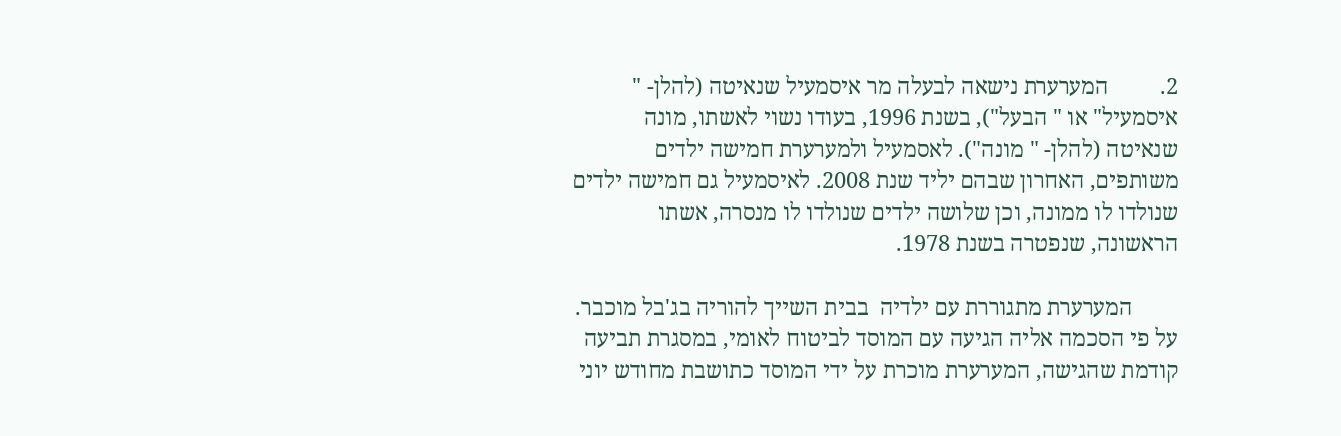2.         המערערת נישאה לבעלה מר איסמעיל שנאיטה (להלן- " איסמעיל" או " הבעל"), בשנת 1996, בעודו נשוי לאשתו, מונה שנאיטה (להלן- " מונה"). לאסמעיל ולמערערת חמישה ילדים משותפים, האחרון שבהם יליד שנת 2008. לאיסמעיל גם חמישה ילדים שנולדו לו ממונה, וכן שלושה ילדים שנולדו לו מנסרה, אשתו הראשונה, שנפטרה בשנת 1978.

        המערערת מתגוררת עם ילדיה  בבית השייך להוריה בג'בל מוכבר. על פי הסכמה אליה הגיעה עם המוסד לביטוח לאומי, במסגרת תביעה קודמת שהגישה, המערערת מוכרת על ידי המוסד כתושבת מחודש יוני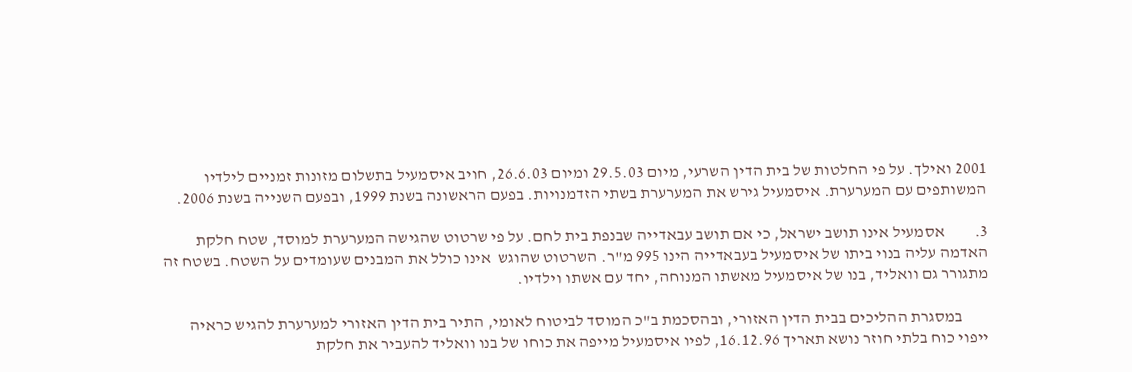2001 ואילך. על פי החלטות של בית הדין השרעי, מיום 29.5.03 ומיום 26.6.03, חויב איסמעיל בתשלום מזונות זמניים לילדיו המשותפים עם המערערת. איסמעיל גירש את המערערת בשתי הזדמנויות. בפעם הראשונה בשנת 1999, ובפעם השנייה בשנת 2006.

3.         אסמעיל אינו תושב ישראל, כי אם תושב עבאדייה שבנפת בית לחם. על פי שרטוט שהגישה המערערת למוסד, שטח חלקת האדמה עליה בנוי ביתו של איסמעיל בעבאדייה הינו 995 מ"ר. השרטוט שהוגש  אינו כולל את המבנים שעומדים על השטח. בשטח זה מתגורר גם וואליד, בנו של איסמעיל מאשתו המנוחה, יחד עם אשתו וילדיו.

        במסגרת ההליכים בבית הדין האזורי, ובהסכמת ב"כ המוסד לביטוח לאומי, התיר בית הדין האזורי למערערת להגיש כראיה ייפוי כוח בלתי חוזר נושא תאריך 16.12.96, לפיו איסמעיל מייפה את כוחו של בנו וואליד להעביר את חלקת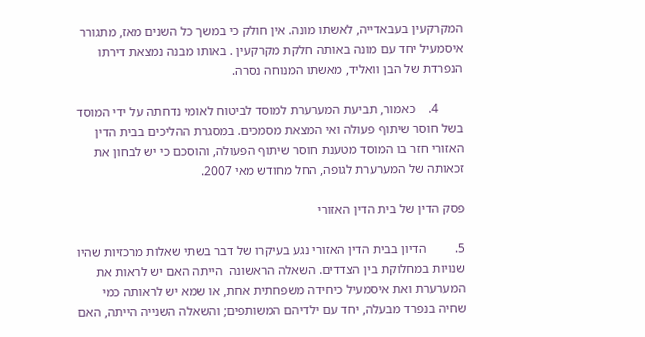המקרקעין בעבאדייה, לאשתו מונה. אין חולק כי במשך כל השנים מאז, מתגורר איסמעיל יחד עם מונה באותה חלקת מקרקעין . באותו מבנה נמצאת דירתו הנפרדת של הבן וואליד, מאשתו המנוחה נסרה.

        4.    כאמור, תביעת המערערת למוסד לביטוח לאומי נדחתה על ידי המוסד בשל חוסר שיתוף פעולה ואי המצאת מסמכים. במסגרת ההליכים בבית הדין האזורי חזר בו המוסד מטענת חוסר שיתוף הפעולה, והוסכם כי יש לבחון את זכאותה של המערערת לגופה, החל מחודש מאי 2007.

פסק הדין של בית הדין האזורי

5.         הדיון בבית הדין האזורי נגע בעיקרו של דבר בשתי שאלות מרכזיות שהיו שנויות במחלוקת בין הצדדים. השאלה הראשונה  הייתה האם יש לראות את המערערת ואת איסמעיל כיחידה משפחתית אחת, או שמא יש לראותה כמי שחיה בנפרד מבעלה, יחד עם ילדיהם המשותפים; והשאלה השנייה הייתה, האם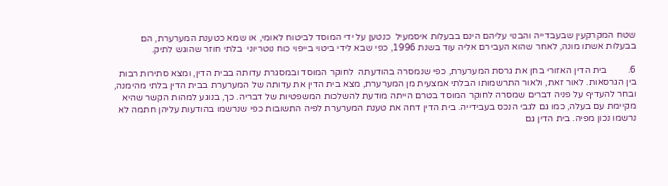שטח המקרקעין שבעבדייה והבנוי עליהם הינם בבעלות איסמעיל  כנטען על ידי המוסד לביטוח לאומי, או שמא כטענת המערערת, הם בבעלות אשתו מונה, לאחר שהוא העבירם אליה עוד בשנת 1996, כפי שבא לידי ביטוי בייפוי כוח נוטריוני  בלתי חוזר שהוגש לתיק.

6.         בית הדין האזורי בחן את גרסת המערערת, כפי שנמסרה בהודעתה  לחוקר המוסד ובמסגרת עדותה בבית הדין, ומצא סתירות רבות בין הגרסאות. לאור זאת, ולאור התרשמותו הבלתי אמצעית מן המערערת, מצא בית הדין את עדותה של המערערת בבית הדין בלתי מהימנה, ובחר להעדיף על פניה דברים שמסרה לחוקר המוסד בטרם הייתה מודעת להשלכות המשפטיות של דבריה. כך, בנוגע למהות הקשר שהיא מקיימת עם בעלה, כמו גם לגבי הנכס בעבידייה. בית הדין דחה את טענת המערערת לפיה התשובות כפי שנרשמו בהודעות עליהן חתמה לא נרשמו נכון מפיה. בית הדין גם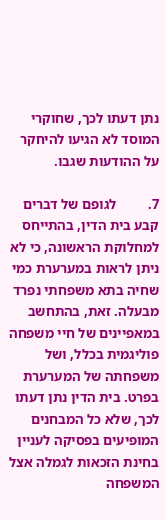נתן דעתו לכך, שחוקרי המוסד לא הגיעו להיחקר על ההודעות שגבו.

7.         לגופם של דברים קבע בית הדין, בהתייחס למחלוקת הראשונה, כי לא ניתן לראות במערערת כמי שחיה בתא משפחתי נפרד מבעלה. זאת, בהתחשב במאפיינים של חיי משפחה פוליגמית בכלל, ושל משפחתה של המערערת בפרט. בית הדין נתן דעתו לכך, שלא כל המבחנים המופיעים בפסיקה לעניין בחינת הזכאות לגמלה אצל המשפחה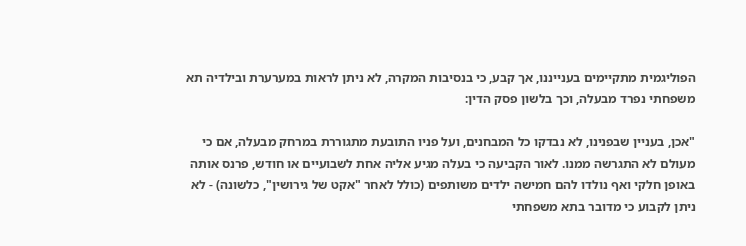הפוליגמית מתקיימים בענייננו, אך קבע, כי בנסיבות המקרה, לא ניתן לראות במערערת ובילדיה תא משפחתי נפרד מבעלה, וכך בלשון פסק הדין:

"אכן, בעניין שבפנינו, לא נבדקו כל המבחנים, ועל פניו התובעת מתגוררת במרחק מבעלה, אם כי מעולם לא התגרשה ממנו. לאור הקביעה כי בעלה מגיע אליה אחת לשבועיים או חודש, פרנס אותה באופן חלקי ואף נולדו להם חמישה ילדים משותפים (כולל לאחר "אקט של גירושין", כלשונה) - לא ניתן לקבוע כי מדובר בתא משפחתי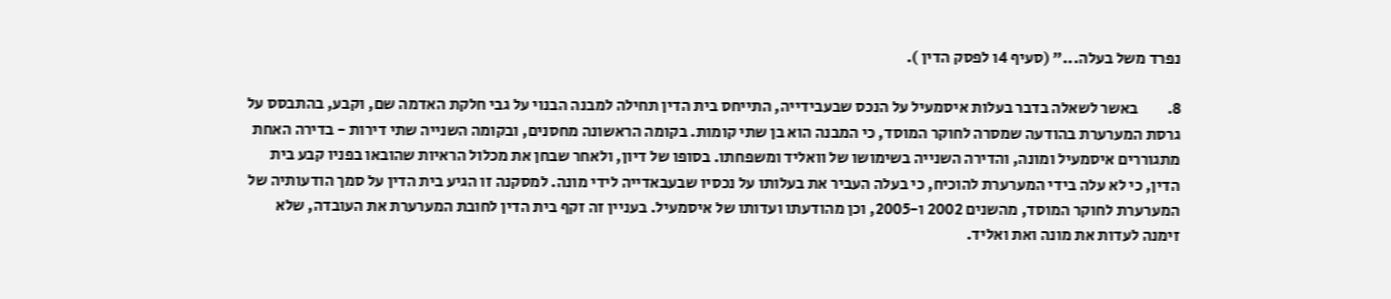נפרד משל בעלה..." (סעיף 4ו לפסק הדין ).

8.         באשר לשאלה בדבר בעלות איסמעיל על הנכס שבעבידייה, התייחס בית הדין תחילה למבנה הבנוי על גבי חלקת האדמה שם, וקבע, בהתבסס על גרסת המערערת בהודעה שמסרה לחוקר המוסד, כי המבנה הוא בן שתי קומות. בקומה הראשונה מחסנים, ובקומה השנייה שתי דירות - בדירה האחת מתגוררים איסמעיל ומונה, והדירה השנייה בשימושו של וואליד ומשפחתו. בסופו של דיון, ולאחר שבחן את מכלול הראיות שהובאו בפניו קבע בית הדין, כי לא עלה בידי המערערת להוכיח, כי בעלה העביר את בעלותו על נכסיו שבעבאדייה לידי מונה. למסקנה זו הגיע בית הדין על סמך הודעותיה של המערערת לחוקר המוסד, מהשנים 2002 ו-2005, וכן מהודעתו ועדותו של איסמעיל. בעניין זה זקף בית הדין לחובת המערערת את העובדה, שלא זימנה לעדות את מונה ואת ואליד.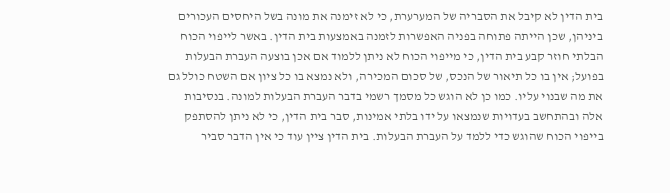בית הדין לא קיבל את הסבריה של המערערת, כי לא זימנה את מונה בשל היחסים העכורים ביניהן, שכן הייתה פתוחה בפניה האפשרות לזמנה באמצעות בית הדין. באשר לייפוי הכוח הבלתי חוזר קבע בית הדין, כי מייפוי הכוח לא ניתן ללמוד אם אכן בוצעה העברת הבעלות בפועל; אין בו כל תיאור של הנכס, של סכום המכירה, ולא נמצא בו כל ציון אם השטח כולל גם את מה שבנוי עליו. כמו כן לא הוגש כל מסמך רשמי בדבר העברת הבעלות למונה. בנסיבות אלה ובהתחשב בעדויות שנמצאו על ידו בלתי אמינות, סבר בית הדין, כי לא ניתן להסתפק בייפוי הכוח שהוגש כדי ללמד על העברת הבעלות. בית הדין ציין עוד כי אין הדבר סביר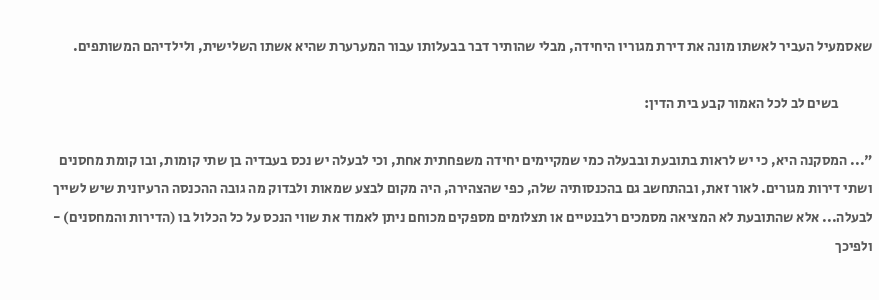שאסמעיל העביר לאשתו מונה את דירת מגוריו היחידה, מבלי שהותיר דבר בבעלותו עבור המערערת שהיא אשתו השלישית, ולילדיהם המשותפים.

            בשים לב לכל האמור קבע בית הדין:

"... המסקנה היא, כי יש לראות בתובעת ובבעלה כמי שמקיימים יחידה משפחתית אחת, וכי לבעלה יש נכס בעבדיה בן שתי קומות, ובו קומת מחסנים ושתי דירות מגורים. לאור זאת, ובהתחשב גם בהכנסותיה שלה, כפי שהצהירה, היה מקום לבצע שמאות ולבדוק מה גובה ההכנסה הרעיונית שיש לשייך לבעלה... אלא שהתובעת לא המציאה מסמכים רלבנטיים או תצלומים מספקים מכוחם ניתן לאמוד את שווי הנכס על כל הכלול בו (הדירות והמחסנים) - ולפיכך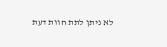לא ניתן לתת חוות דעת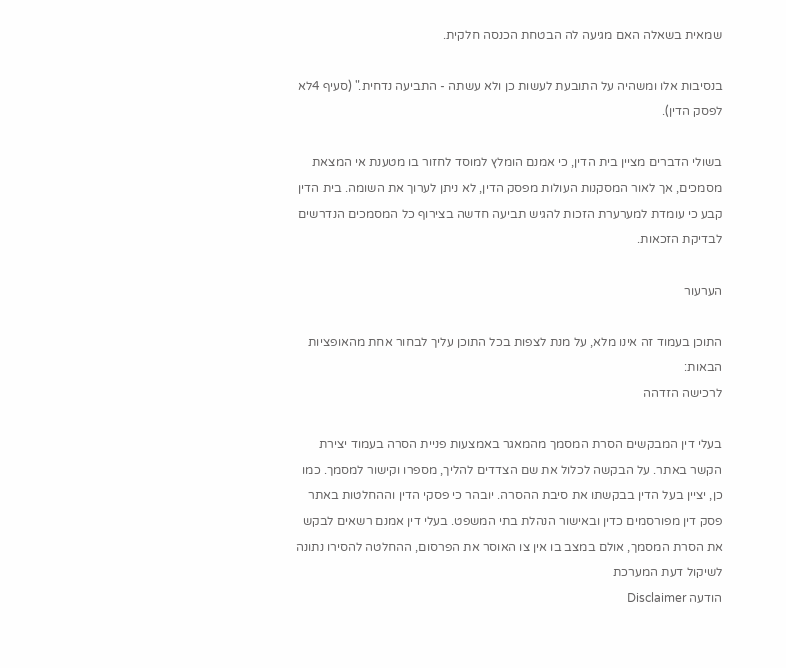שמאית בשאלה האם מגיעה לה הבטחת הכנסה חלקית.

בנסיבות אלו ומשהיה על התובעת לעשות כן ולא עשתה - התביעה נדחית." (סעיף 4לא לפסק הדין).

בשולי הדברים מציין בית הדין, כי אמנם הומלץ למוסד לחזור בו מטענת אי המצאת מסמכים, אך לאור המסקנות העולות מפסק הדין, לא ניתן לערוך את השומה. בית הדין קבע כי עומדת למערערת הזכות להגיש תביעה חדשה בצירוף כל המסמכים הנדרשים לבדיקת הזכאות.

הערעור

התוכן בעמוד זה אינו מלא, על מנת לצפות בכל התוכן עליך לבחור אחת מהאופציות הבאות:
לרכישה הזדהה

בעלי דין המבקשים הסרת המסמך מהמאגר באמצעות פניית הסרה בעמוד יצירת הקשר באתר. על הבקשה לכלול את שם הצדדים להליך, מספרו וקישור למסמך. כמו כן, יציין בעל הדין בבקשתו את סיבת ההסרה. יובהר כי פסקי הדין וההחלטות באתר פסק דין מפורסמים כדין ובאישור הנהלת בתי המשפט. בעלי דין אמנם רשאים לבקש את הסרת המסמך, אולם במצב בו אין צו האוסר את הפרסום, ההחלטה להסירו נתונה לשיקול דעת המערכת
הודעה Disclaimer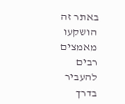באתר זה הושקעו מאמצים רבים להעביר בדרך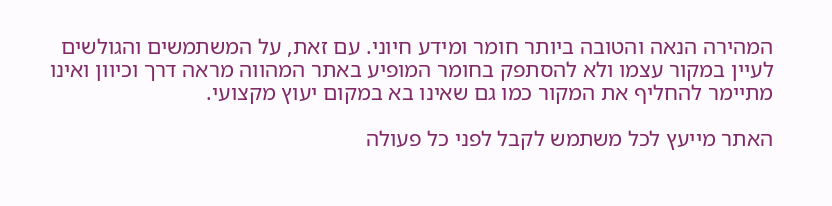המהירה הנאה והטובה ביותר חומר ומידע חיוני. עם זאת, על המשתמשים והגולשים לעיין במקור עצמו ולא להסתפק בחומר המופיע באתר המהווה מראה דרך וכיוון ואינו מתיימר להחליף את המקור כמו גם שאינו בא במקום יעוץ מקצועי.

האתר מייעץ לכל משתמש לקבל לפני כל פעולה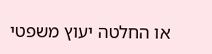או החלטה יעוץ משפטי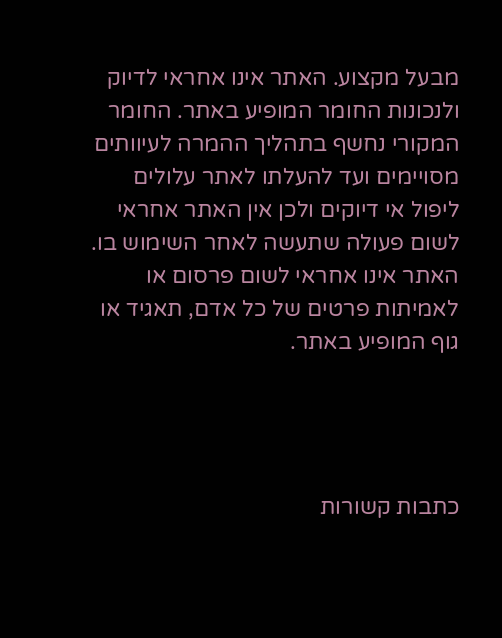מבעל מקצוע. האתר אינו אחראי לדיוק ולנכונות החומר המופיע באתר. החומר המקורי נחשף בתהליך ההמרה לעיוותים מסויימים ועד להעלתו לאתר עלולים ליפול אי דיוקים ולכן אין האתר אחראי לשום פעולה שתעשה לאחר השימוש בו. האתר אינו אחראי לשום פרסום או לאמיתות פרטים של כל אדם, תאגיד או גוף המופיע באתר.




כתבות קשורות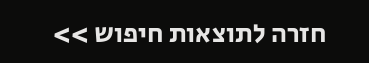חזרה לתוצאות חיפוש >>